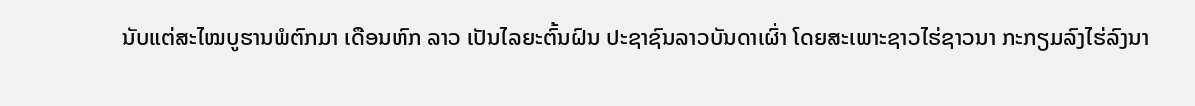ນັບແຕ່ສະໄໝບູຮານພໍຕົກມາ ເດືອນຫົກ ລາວ ເປັນໄລຍະຕົ້ນຝົນ ປະຊາຊົນລາວບັນດາເຜົ່າ ໂດຍສະເພາະຊາວໄຮ່ຊາວນາ ກະກຽມລົງໄຮ່ລົງນາ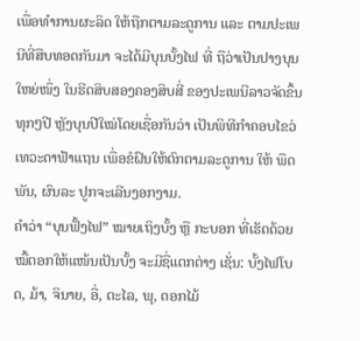ເພື່ອທຳການຜະລິດ ໃຫ້ຖືກຕາມລະດູການ ແລະ ຕາມປະເພນີທີ່ສືບທອດກັນມາ ຈະໄດ້ມີບຸນບັ້ງໄຟ ທີ່ ຖືວ່າເປັນປາງບຸນໃຫຍ່ໜຶ່ງ ໃນຮີດສິບສອງຄອງສິບສີ່ ຂອງປະເພນີລາວຈັດຂຶ້ນທຸກໆປີ ຫຼັງບຸນປີໃໝ່ໂດຍເຊື່ອກັນວ່າ ເປັນພິທີກໍາຄອບໄຂວ່ ເທວະດາຟ້າແຖນ ເພື່ອຂໍຝົນໃຫ້ຕົກຕາມລະດູການ ໃຫ້ ພືດພັນ, ຜົນລະ ປູກຈະເລີນງອກງາມ.
ຄຳວ່າ “ບຸນຟັ້ງໄຟ” ໝາຍເຖິງບັ້ງ ຫຼື ກະບອກ ທີ່ເຮັດດ້ວຍ ໝື້ຕອກໃຫ້ແໜ້ນເປັນບັ້ງ ຈະມີຊື່ແຕກຕ່າງ ເຊັ່ນ: ບັ້ງໄຟໂບດ, ມ້າ, ຈິນາຍ, ອື່, ຕະໄລ, ພຸ, ດອກໄມ້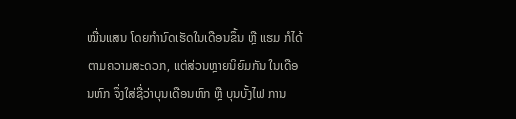ໝື່ນແສນ ໂດຍກຳນົດເຮັດໃນເດືອນຂຶ້ນ ຫຼື ແຮມ ກໍໄດ້ຕາມຄວາມສະດວກ, ແຕ່ສ່ວນຫຼາຍນິຍົມກັນ ໃນເດືອນຫົກ ຈຶ່ງໃສ່ຊື່ວ່າບຸນເດືອນຫົກ ຫຼື ບຸນບັ້ງໄຟ ການ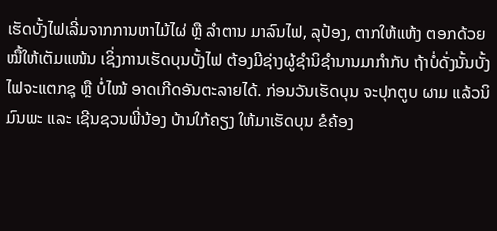ເຮັດບັ້ງໄຟເລີ່ມຈາກການຫາໄມ້ໄຜ່ ຫຼື ລຳຕານ ມາລົນໄຟ, ລຸປ້ອງ, ຕາກໃຫ້ແຫ້ງ ຕອກດ້ວຍໝື້ໃຫ້ເຕັມແໜ້ນ ເຊິ່ງການເຮັດບຸນບັ້ງໄຟ ຕ້ອງມີຊ່າງຜູ້ຊໍານິຊໍານານມາກໍາກັບ ຖ້າບໍ່ດັ່ງນັ້ນບັ້ງໄຟຈະແຕກຊຸ ຫຼື ບໍ່ໄໝ້ ອາດເກີດອັນຕະລາຍໄດ້. ກ່ອນວັນເຮັດບຸນ ຈະປຸກຕູບ ຜາມ ແລ້ວນິມົນພະ ແລະ ເຊີນຊວນພີ່ນ້ອງ ບ້ານໃກ້ຄຽງ ໃຫ້ມາເຮັດບຸນ ຂໍຄ້ອງ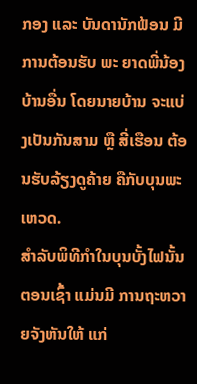ກອງ ແລະ ບັນດານັກຟ້ອນ ມີການຕ້ອນຮັບ ພະ ຍາດພີ່ນ້ອງບ້ານອື່ນ ໂດຍນາຍບ້ານ ຈະແບ່ງເປັນກັນສາມ ຫຼື ສີ່ເຮືອນ ຕ້ອນຮັບລ້ຽງດູຄ້າຍ ຄືກັບບຸນພະເຫວດ.
ສຳລັບພິທີກຳໃນບຸນບັ້ງໄຟນັ້ນ ຕອນເຊົ້າ ແມ່ນມີ ການຖະຫວາຍຈັງຫັນໃຫ້ ແກ່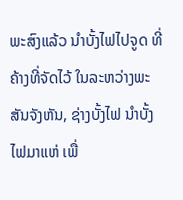ພະສົງແລ້ວ ນຳບັ້ງໄຟໄປຈູດ ທີ່ຄ້າງທີ່ຈັດໄວ້ ໃນລະຫວ່າງພະສັນຈັງຫັນ, ຊ່າງບັ້ງໄຟ ນຳບັ້ງໄຟມາແຫ່ ເພື່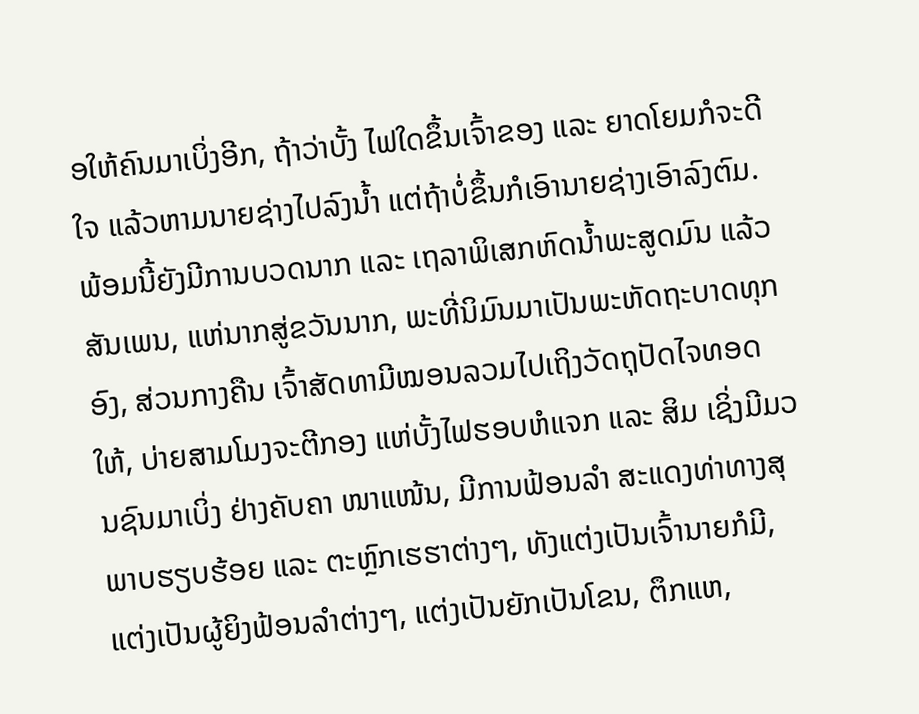ອໃຫ້ຄົນມາເບິ່ງອີກ, ຖ້າວ່າບັ້ງ ໄຟໃດຂຶ້ນເຈົ້າຂອງ ແລະ ຍາດໂຍມກໍຈະດີໃຈ ແລ້ວຫາມນາຍຊ່າງໄປລົງນ້ຳ ແຕ່ຖ້າບໍ່ຂຶ້ນກໍເອົານາຍຊ່າງເອົາລົງຕົມ. ພ້ອມນີ້ຍັງມີການບວດນາກ ແລະ ເຖລາພິເສກຫົດນ້ຳພະສູດມົນ ແລ້ວສັນເພນ, ແຫ່ນາກສູ່ຂວັນນາກ, ພະທີ່ນິມົນມາເປັນພະຫັດຖະບາດທຸກອົງ, ສ່ວນກາງຄືນ ເຈົ້າສັດທາມີໝອນລວມໄປເຖິງວັດຖຸປັດໄຈທອດໃຫ້, ບ່າຍສາມໂມງຈະຕີກອງ ແຫ່ບັ້ງໄຟຮອບຫໍແຈກ ແລະ ສິມ ເຊິ່ງມີມວນຊົນມາເບິ່ງ ຢ່າງຄັບຄາ ໜາແໜ້ນ, ມີການຟ້ອນລໍາ ສະແດງທ່າທາງສຸພາບຮຽບຮ້ອຍ ແລະ ຕະຫຼົກເຮຮາຕ່າງໆ, ທັງແຕ່ງເປັນເຈົ້ານາຍກໍມີ, ແຕ່ງເປັນຜູ້ຍິງຟ້ອນລຳຕ່າງໆ, ແຕ່ງເປັນຍັກເປັນໂຂນ, ຕຶກແຫ,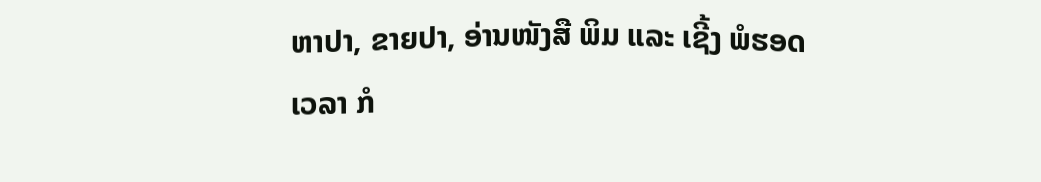ຫາປາ, ຂາຍປາ, ອ່ານໜັງສື ພິມ ແລະ ເຊີ້ງ ພໍຮອດເວລາ ກໍ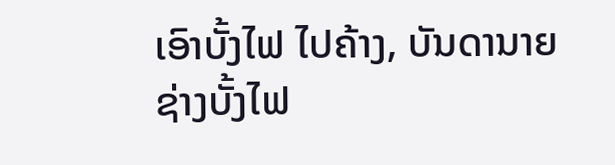ເອົາບັ້ງໄຟ ໄປຄ້າງ, ບັນດານາຍຊ່າງບັ້ງໄຟ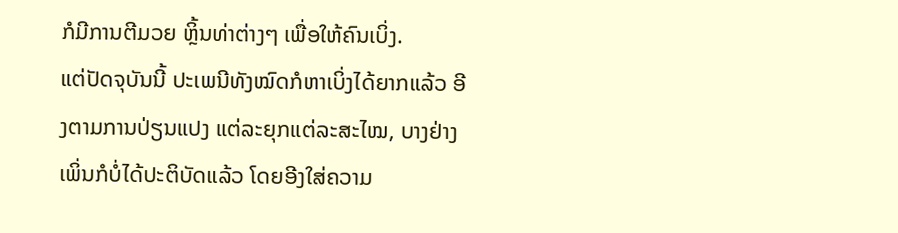ກໍມີການຕີມວຍ ຫຼິ້ນທ່າຕ່າງໆ ເພື່ອໃຫ້ຄົນເບິ່ງ.
ແຕ່ປັດຈຸບັນນີ້ ປະເພນີທັງໝົດກໍຫາເບິ່ງໄດ້ຍາກແລ້ວ ອີງຕາມການປ່ຽນແປງ ແຕ່ລະຍຸກແຕ່ລະສະໄໝ, ບາງຢ່າງເພິ່ນກໍບໍ່ໄດ້ປະຕິບັດແລ້ວ ໂດຍອີງໃສ່ຄວາມ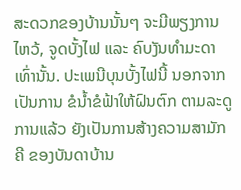ສະດວກຂອງບ້ານນັ້ນໆ ຈະມີພຽງການໄຫວ້, ຈູດບັ້ງໄຟ ແລະ ຄົບງັນທໍາມະດາເທົ່ານັ້ນ. ປະເພນີບຸນບັ້ງໄຟນີ້ ນອກຈາກເປັນການ ຂໍນໍ້າຂໍຟ້າໃຫ້ຝົນຕົກ ຕາມລະດູການແລ້ວ ຍັງເປັນການສ້າງຄວາມສາມັກຄີ ຂອງບັນດາບ້ານ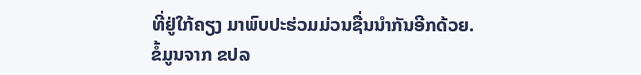ທີ່ຢູ່ໃກ້ຄຽງ ມາພົບປະຮ່ວມມ່ວນຊື່ນນໍາກັນອີກດ້ວຍ.
ຂໍ້ມູນຈາກ ຂປລ